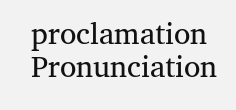proclamation
Pronunciation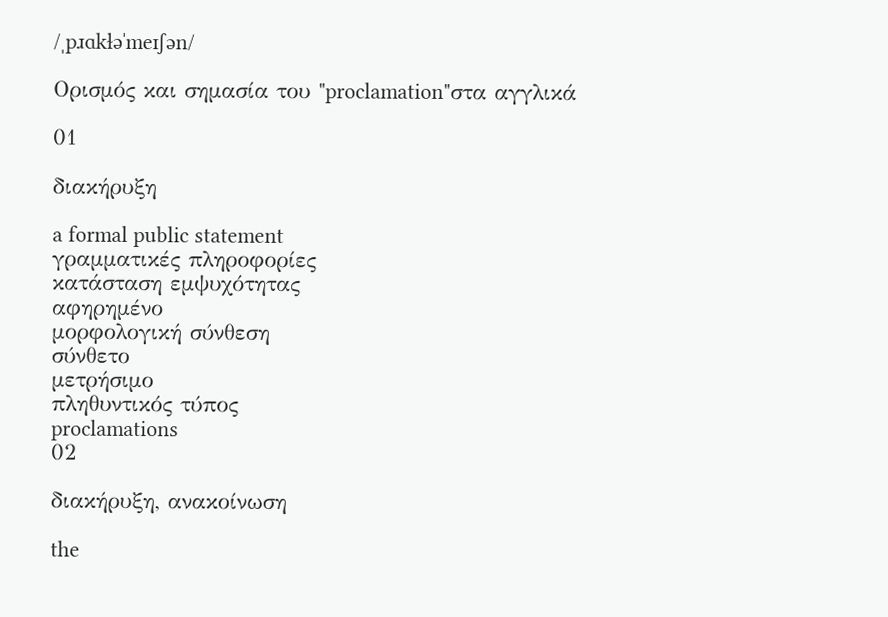/ˌpɹɑkɫəˈmeɪʃən/

Ορισμός και σημασία του "proclamation"στα αγγλικά

01

διακήρυξη

a formal public statement
γραμματικές πληροφορίες
κατάσταση εμψυχότητας
αφηρημένο
μορφολογική σύνθεση
σύνθετο
μετρήσιμο
πληθυντικός τύπος
proclamations
02

διακήρυξη, ανακοίνωση

the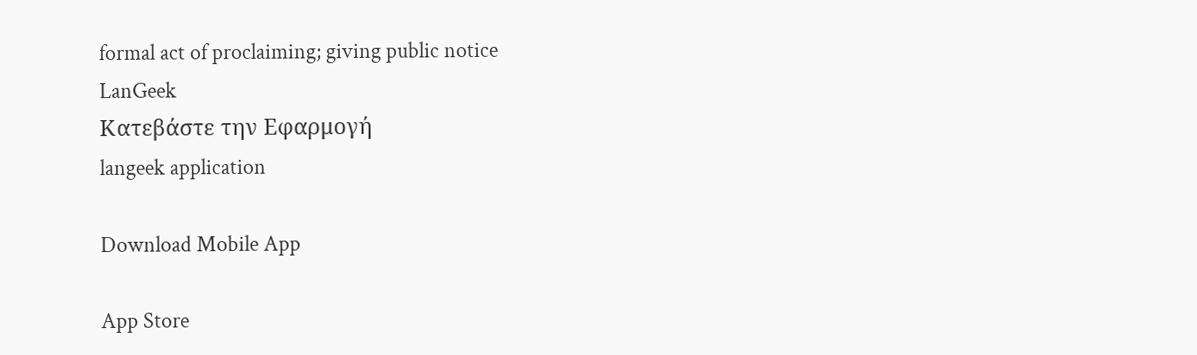formal act of proclaiming; giving public notice
LanGeek
Κατεβάστε την Εφαρμογή
langeek application

Download Mobile App

App Store